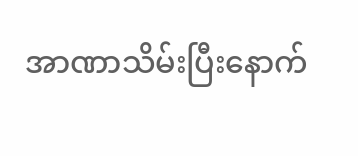အာဏာသိမ်းပြီးနောက်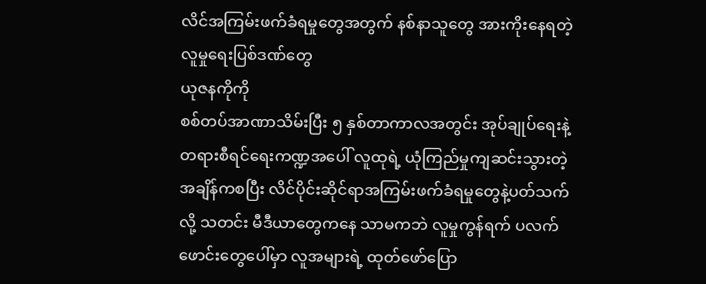လိင်အကြမ်းဖက်ခံရမှုတွေအတွက် နစ်နာသူတွေ အားကိုးနေရတဲ့ လူမှုရေးပြစ်ဒဏ်တွေ
ယုဇနကိုကို
စစ်တပ်အာဏာသိမ်းပြီး ၅ နှစ်တာကာလအတွင်း အုပ်ချုပ်ရေးနဲ့ တရားစီရင်ရေးကဏ္ဍအပေါ် လူထုရဲ့ ယုံကြည်မှုကျဆင်းသွားတဲ့အချိန်ကစပြီး လိင်ပိုင်းဆိုင်ရာအကြမ်းဖက်ခံရမှုတွေနဲ့ပတ်သက်လို့ သတင်း မီဒီယာတွေကနေ သာမကဘဲ လူမှုကွန်ရက် ပလက်ဖောင်းတွေပေါ်မှာ လူအများရဲ့ ထုတ်ဖော်ပြော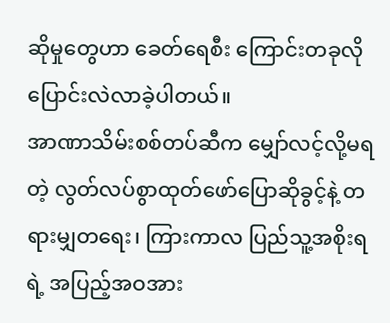ဆိုမှုတွေဟာ ခေတ်ရေစီး ကြောင်းတခုလို ပြောင်းလဲလာခဲ့ပါတယ်။
အာဏာသိမ်းစစ်တပ်ဆီက မျှော်လင့်လို့မရတဲ့ လွတ်လပ်စွာထုတ်ဖော်ပြောဆိုခွင့်နဲ့ တရားမျှတရေး၊ ကြားကာလ ပြည်သူ့အစိုးရရဲ့ အပြည့်အဝအား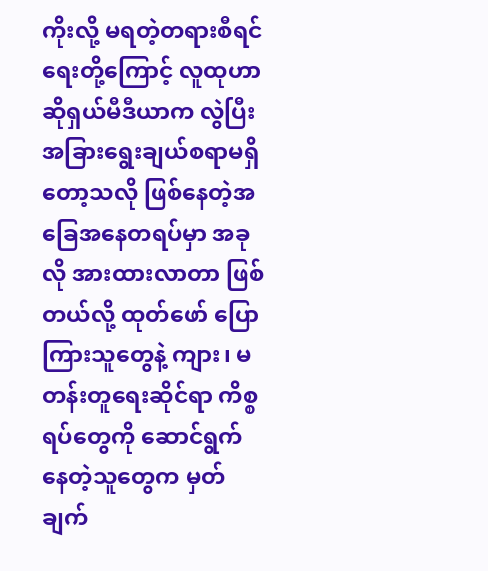ကိုးလို့ မရတဲ့တရားစီရင်ရေးတို့ကြောင့် လူထုဟာ ဆိုရှယ်မီဒီယာက လွဲပြီး အခြားရွေးချယ်စရာမရှိတော့သလို ဖြစ်နေတဲ့အခြေအနေတရပ်မှာ အခုလို အားထားလာတာ ဖြစ်တယ်လို့ ထုတ်ဖော် ပြောကြားသူတွေနဲ့ ကျား၊ မတန်းတူရေးဆိုင်ရာ ကိစ္စရပ်တွေကို ဆောင်ရွက်နေတဲ့သူတွေက မှတ်ချက်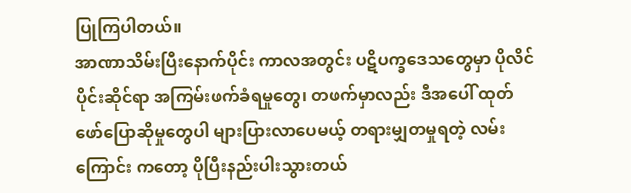ပြုကြပါတယ်။
အာဏာသိမ်းပြီးနောက်ပိုင်း ကာလအတွင်း ပဋိပက္ခဒေသတွေမှာ ပိုလိင်ပိုင်းဆိုင်ရာ အကြမ်းဖက်ခံရမှုတွေ၊ တဖက်မှာလည်း ဒီအပေါ် ထုတ်ဖော်ပြောဆိုမှုတွေပါ များပြားလာပေမယ့် တရားမျှတမှုရတဲ့ လမ်းကြောင်း ကတော့ ပိုပြီးနည်းပါးသွားတယ်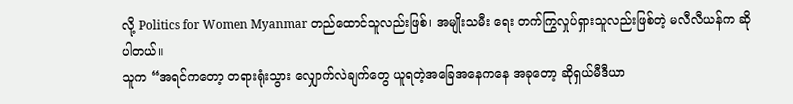လို့ Politics for Women Myanmar တည်ထောင်သူလည်းဖြစ်၊ အမျိုးသမီး ရေး တက်ကြွလှုပ်ရှားသူလည်းဖြစ်တဲ့ မလီလီယန်က ဆိုပါတယ်။
သူက “အရင်ကတော့ တရားရုံးသွား လျှောက်လဲချက်တွေ ယူရတဲ့အခြေအနေကနေ အခုတော့ ဆိုရှယ်မီဒီယာ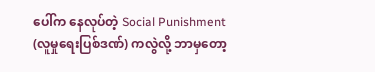ပေါ်က နေလုပ်တဲ့ Social Punishment (လူမှုရေးပြစ်ဒဏ်) ကလွဲလို့ ဘာမှတော့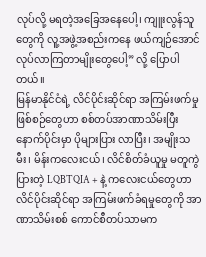လုပ်လို့ မရတဲ့အခြေအနေပေါ့၊ ကျူးလွန်သူတွေကို လူ့အဖွဲ့အစည်းကနေ ဖယ်ကျဉ်အောင် လုပ်လာကြတာမျိုးတွေပေါ့” လို့ ပြောပါတယ်။
မြန်မာနိုင်ငံရဲ့ လိင်ပိုင်းဆိုင်ရာ အကြမ်းဖက်မှု ဖြစ်စဉ်တွေဟာ စစ်တပ်အာဏာသိမ်းပြီးနောက်ပိုင်းမှာ ပိုများပြား လာပြီး၊ အမျိုးသမီး၊ မိန်းကလေးငယ်၊ လိင်စိတ်ခံယူမှု မတူကွဲပြားတဲ့ LQBTQIA + နဲ့ ကလေးငယ်တွေဟာ လိင်ပိုင်းဆိုင်ရာ အကြမ်းဖက်ခံရမှုတွေကို အာဏာသိမ်းစစ် ကောင်စီတပ်သာမက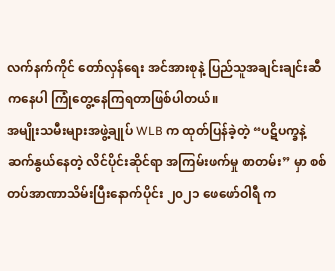လက်နက်ကိုင် တော်လှန်ရေး အင်အားစုနဲ့ ပြည်သူအချင်းချင်းဆီကနေပါ ကြုံတွေ့နေကြရတာဖြစ်ပါတယ်။
အမျိုးသမီးများအဖွဲ့ချုပ် WLB က ထုတ်ပြန်ခဲ့တဲ့ “ပဋိပက္ခနဲ့ ဆက်နွယ်နေတဲ့ လိင်ပိုင်းဆိုင်ရာ အကြမ်းဖက်မှု စာတမ်း” မှာ စစ်တပ်အာဏာသိမ်းပြီးနောက်ပိုင်း ၂၀၂၁ ဖေဖော်ဝါရီ က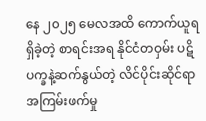နေ ၂၀၂၅ မေလအထိ ကောက်ယူရရှိခဲ့တဲ့ စာရင်းအရ နိုင်ငံတဝှမ်း ပဋိပက္ခနဲ့ဆက်နွယ်တဲ့ လိင်ပိုင်းဆိုင်ရာ အကြမ်းဖက်မှု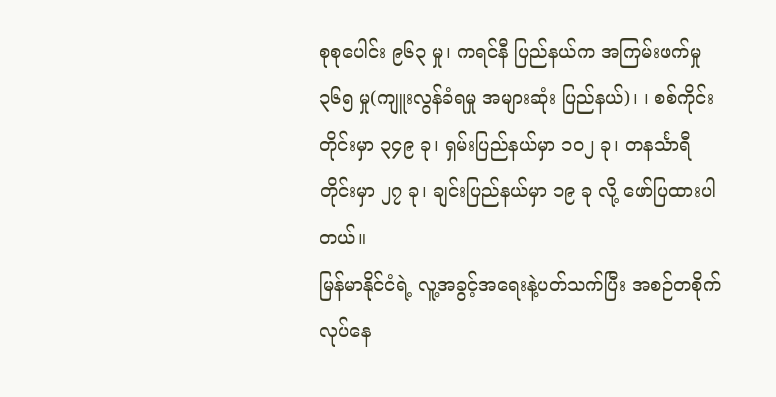စုစုပေါင်း ၉၆၃ မှု၊ ကရင်နီ ပြည်နယ်က အကြမ်းဖက်မှု ၃၆၅ မှု(ကျူးလွန်ခံရမှု အများဆုံး ပြည်နယ်)၊ ၊ စစ်ကိုင်းတိုင်းမှာ ၃၄၉ ခု၊ ရှမ်းပြည်နယ်မှာ ၁၀၂ ခု၊ တနင်္သာရီ တိုင်းမှာ ၂၇ ခု၊ ချင်းပြည်နယ်မှာ ၁၉ ခု လို့ ဖော်ပြထားပါတယ်။
မြန်မာနိုင်ငံရဲ့ လူ့အခွင့်အရေးနဲ့ပတ်သက်ပြီး အစဉ်တစိုက်လုပ်နေ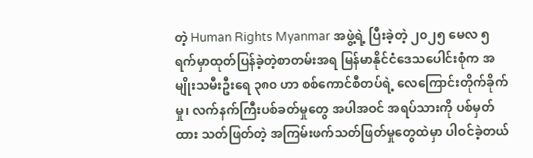တဲ့ Human Rights Myanmar အဖွဲ့ရဲ့ ပြီးခဲ့တဲ့ ၂၀၂၅ မေလ ၅ ရက်မှာထုတ်ပြန်ခဲ့တဲ့စာတမ်းအရ မြန်မာနိုင်ငံဒေသပေါင်းစုံက အမျိုးသမီးဦးရေ ၃၈၀ ဟာ စစ်ကောင်စီတပ်ရဲ့ လေကြောင်းတိုက်ခိုက်မှု၊ လက်နက်ကြီးပစ်ခတ်မှုတွေ အပါအဝင် အရပ်သားကို ပစ်မှတ်ထား သတ်ဖြတ်တဲ့ အကြမ်းဖက်သတ်ဖြတ်မှုတွေထဲမှာ ပါဝင်ခဲ့တယ်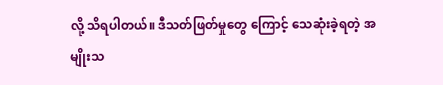လို့ သိရပါတယ်။ ဒီသတ်ဖြတ်မှုတွေ ကြောင့် သေဆုံးခဲ့ရတဲ့ အမျိုးသ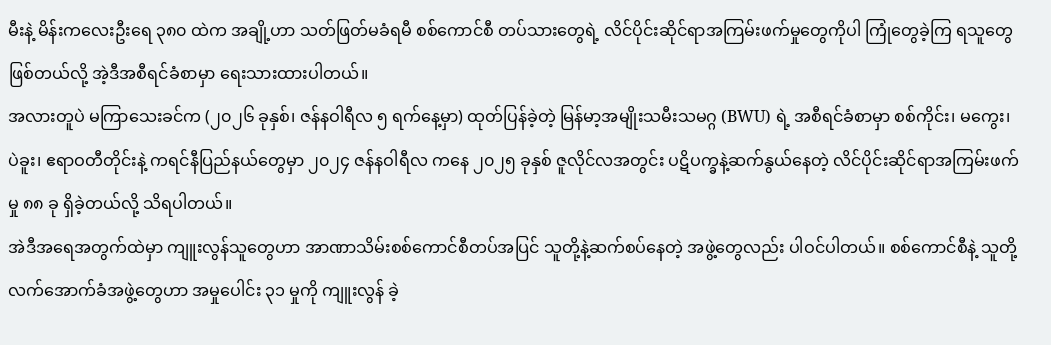မီးနဲ့ မိန်းကလေးဦးရေ ၃၈၀ ထဲက အချို့ဟာ သတ်ဖြတ်မခံရမီ စစ်ကောင်စီ တပ်သားတွေရဲ့ လိင်ပိုင်းဆိုင်ရာအကြမ်းဖက်မှုတွေကိုပါ ကြုံတွေခဲ့ကြ ရသူတွေဖြစ်တယ်လို့ အဲ့ဒီအစီရင်ခံစာမှာ ရေးသားထားပါတယ်။
အလားတူပဲ မကြာသေးခင်က (၂၀၂၆ ခုနှစ်၊ ဇန်နဝါရီလ ၅ ရက်နေ့မှာ) ထုတ်ပြန်ခဲ့တဲ့ မြန်မာ့အမျိုးသမီးသမဂ္ဂ (BWU) ရဲ့ အစီရင်ခံစာမှာ စစ်ကိုင်း၊ မကွေး၊ ပဲခူး၊ ဧရာဝတီတိုင်းနဲ့ ကရင်နီပြည်နယ်တွေမှာ ၂၀၂၄ ဇန်နဝါရီလ ကနေ ၂၀၂၅ ခုနှစ် ဇူလိုင်လအတွင်း ပဋိပက္ခနဲ့ဆက်နွယ်နေတဲ့ လိင်ပိုင်းဆိုင်ရာအကြမ်းဖက်မှု ၈၈ ခု ရှိခဲ့တယ်လို့ သိရပါတယ်။
အဲဒီအရေအတွက်ထဲမှာ ကျူးလွန်သူတွေဟာ အာဏာသိမ်းစစ်ကောင်စီတပ်အပြင် သူတို့နဲ့ဆက်စပ်နေတဲ့ အဖွဲ့တွေလည်း ပါဝင်ပါတယ်။ စစ်ကောင်စီနဲ့ သူတို့လက်အောက်ခံအဖွဲ့တွေဟာ အမှုပေါင်း ၃၁ မှုကို ကျူးလွန် ခဲ့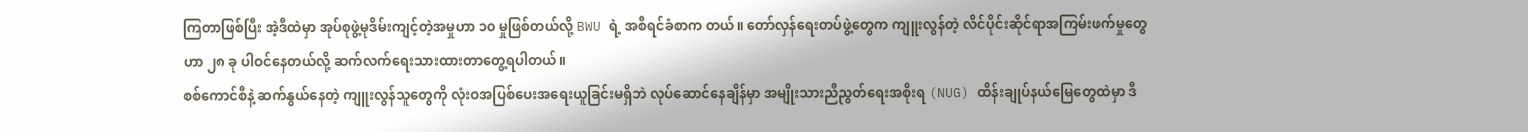ကြတာဖြစ်ပြီး အဲ့ဒီထဲမှာ အုပ်စုဖွဲ့မုဒိမ်းကျင့်တဲ့အမှုဟာ ၁၀ မှုဖြစ်တယ်လို့ BWU ရဲ့ အစီရင်ခံစာက တယ်။ တော်လှန်ရေးတပ်ဖွဲ့တွေက ကျူးလွန်တဲ့ လိင်ပိုင်းဆိုင်ရာအကြမ်းဖက်မှုတွေဟာ ၂၈ ခု ပါဝင်နေတယ်လို့ ဆက်လက်ရေးသားထားတာတွေ့ရပါတယ်။
စစ်ကောင်စီနဲ့ ဆက်နွယ်နေတဲ့ ကျူးလွန်သူတွေကို လုံးဝအပြစ်ပေးအရေးယူခြင်းမရှိဘဲ လုပ်ဆောင်နေချိန်မှာ အမျိုးသားညီညွတ်ရေးအစိုးရ (NUG) ထိန်းချုပ်နယ်မြေတွေထဲမှာ ဒီ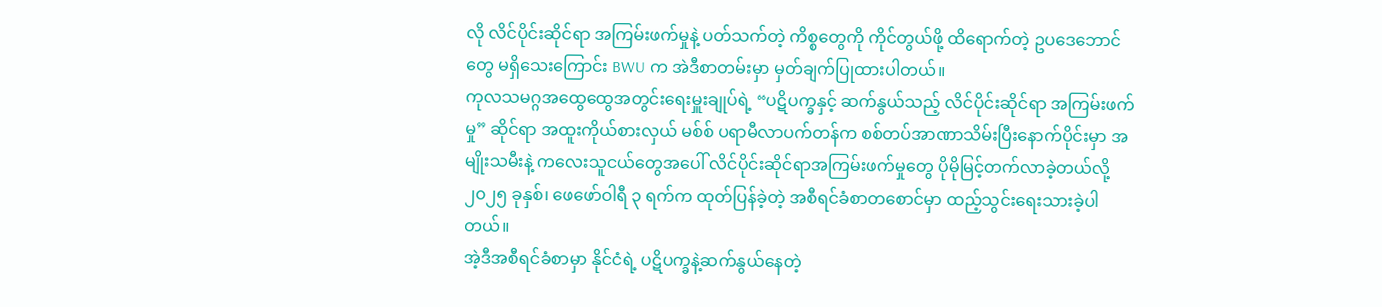လို လိင်ပိုင်းဆိုင်ရာ အကြမ်းဖက်မှုနဲ့ ပတ်သက်တဲ့ ကိစ္စတွေကို ကိုင်တွယ်ဖို့ ထိရောက်တဲ့ ဥပဒေဘောင်တွေ မရှိသေးကြောင်း BWU က အဲဒီစာတမ်းမှာ မှတ်ချက်ပြုထားပါတယ်။
ကုလသမဂ္ဂအထွေထွေအတွင်းရေးမှူးချုပ်ရဲ့ “ပဋိပက္ခနှင့် ဆက်နွယ်သည့် လိင်ပိုင်းဆိုင်ရာ အကြမ်းဖက်မှု” ဆိုင်ရာ အထူးကိုယ်စားလှယ် မစ်စ် ပရာမီလာပက်တန်က စစ်တပ်အာဏာသိမ်းပြီးနောက်ပိုင်းမှာ အမျိုးသမီးနဲ့ ကလေးသူငယ်တွေအပေါ် လိင်ပိုင်းဆိုင်ရာအကြမ်းဖက်မှုတွေ ပိုမိုမြင့်တက်လာခဲ့တယ်လို့ ၂၀၂၅ ခုနှစ်၊ ဖေဖော်ဝါရီ ၃ ရက်က ထုတ်ပြန်ခဲ့တဲ့ အစီရင်ခံစာတစောင်မှာ ထည့်သွင်းရေးသားခဲ့ပါတယ်။
အဲ့ဒီအစီရင်ခံစာမှာ နိုင်ငံရဲ့ ပဋိပက္ခနဲ့ဆက်နွယ်နေတဲ့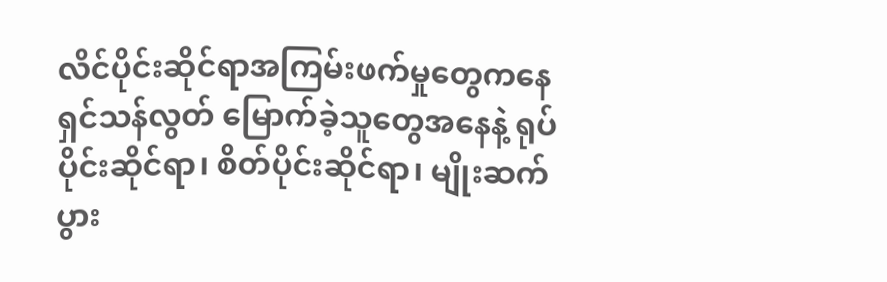လိင်ပိုင်းဆိုင်ရာအကြမ်းဖက်မှုတွေကနေ ရှင်သန်လွတ် မြောက်ခဲ့သူတွေအနေနဲ့ ရုပ်ပိုင်းဆိုင်ရာ၊ စိတ်ပိုင်းဆိုင်ရာ၊ မျိုးဆက်ပွား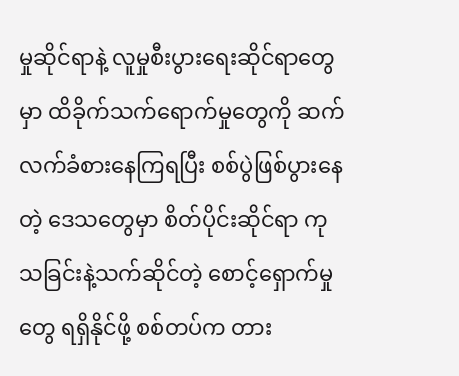မှုဆိုင်ရာနဲ့ လူမှုစီးပွားရေးဆိုင်ရာတွေမှာ ထိခိုက်သက်ရောက်မှုတွေကို ဆက်လက်ခံစားနေကြရပြီး စစ်ပွဲဖြစ်ပွားနေတဲ့ ဒေသတွေမှာ စိတ်ပိုင်းဆိုင်ရာ ကုသခြင်းနဲ့သက်ဆိုင်တဲ့ စောင့်ရှောက်မှုတွေ ရရှိနိုင်ဖို့ စစ်တပ်က တား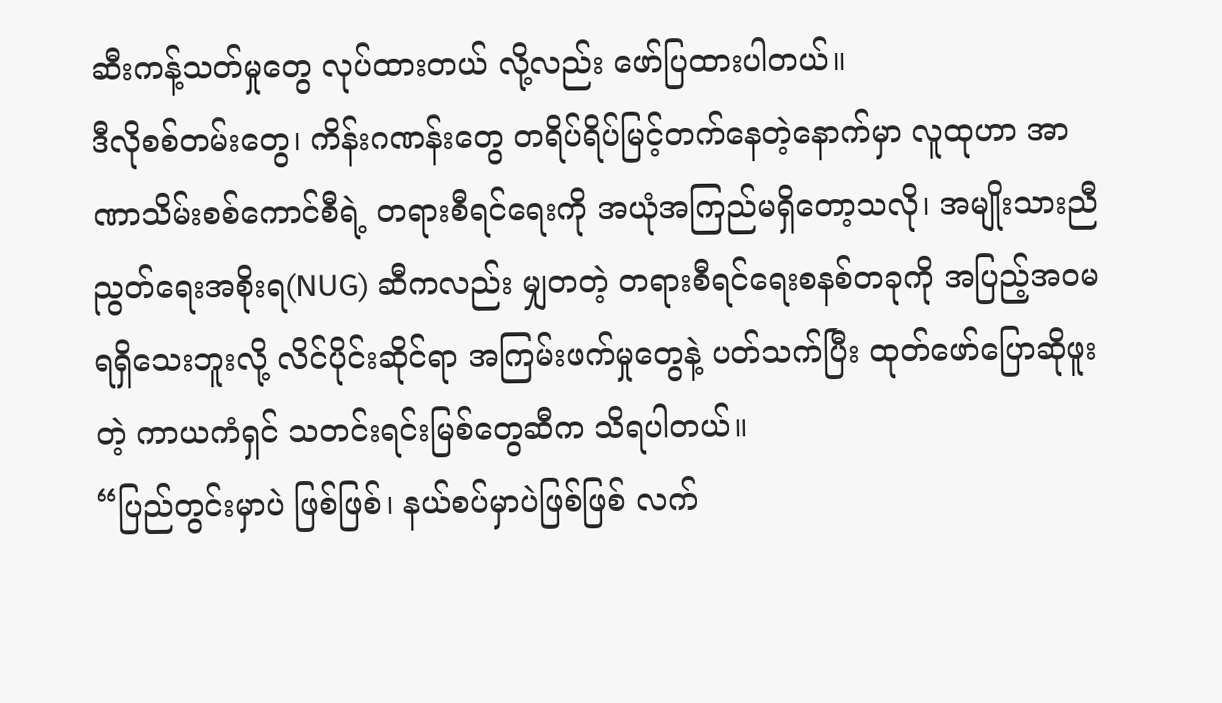ဆီးကန့်သတ်မှုတွေ လုပ်ထားတယ် လို့လည်း ဖော်ပြထားပါတယ်။
ဒီလိုစစ်တမ်းတွေ၊ ကိန်းဂဏန်းတွေ တရိပ်ရိပ်မြင့်တက်နေတဲ့နောက်မှာ လူထုဟာ အာဏာသိမ်းစစ်ကောင်စီရဲ့ တရားစီရင်ရေးကို အယုံအကြည်မရှိတော့သလို၊ အမျိုးသားညီညွတ်ရေးအစိုးရ(NUG) ဆီကလည်း မျှတတဲ့ တရားစီရင်ရေးစနစ်တခုကို အပြည့်အဝမရရှိသေးဘူးလို့ လိင်ပိုင်းဆိုင်ရာ အကြမ်းဖက်မှုတွေနဲ့ ပတ်သက်ပြီး ထုတ်ဖော်ပြောဆိုဖူးတဲ့ ကာယကံရှင် သတင်းရင်းမြစ်တွေဆီက သိရပါတယ်။
“ပြည်တွင်းမှာပဲ ဖြစ်ဖြစ်၊ နယ်စပ်မှာပဲဖြစ်ဖြစ် လက်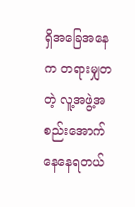ရှိအခြေအနေက တရားမျှတတဲ့ လူ့အဖွဲ့အစည်းအောက် နေနေရတယ်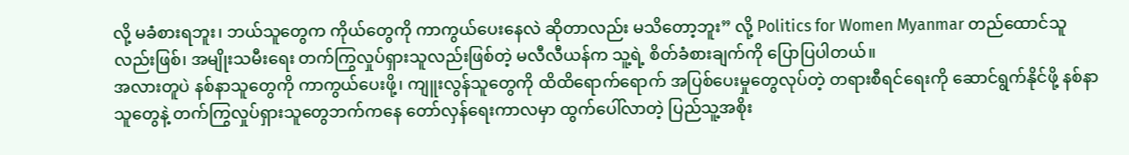လို့ မခံစားရဘူး၊ ဘယ်သူတွေက ကိုယ်တွေကို ကာကွယ်ပေးနေလဲ ဆိုတာလည်း မသိတော့ဘူး” လို့ Politics for Women Myanmar တည်ထောင်သူလည်းဖြစ်၊ အမျိုးသမီးရေး တက်ကြွလှုပ်ရှားသူလည်းဖြစ်တဲ့ မလီလီယန်က သူ့ရဲ့ စိတ်ခံစားချက်ကို ပြောပြပါတယ်။
အလားတူပဲ နစ်နာသူတွေကို ကာကွယ်ပေးဖို့၊ ကျူးလွန်သူတွေကို ထိထိရောက်ရောက် အပြစ်ပေးမှုတွေလုပ်တဲ့ တရားစီရင်ရေးကို ဆောင်ရွက်နိုင်ဖို့ နစ်နာသူတွေနဲ့ တက်ကြွလှုပ်ရှားသူတွေဘက်ကနေ တော်လှန်ရေးကာလမှာ ထွက်ပေါ်လာတဲ့ ပြည်သူ့အစိုး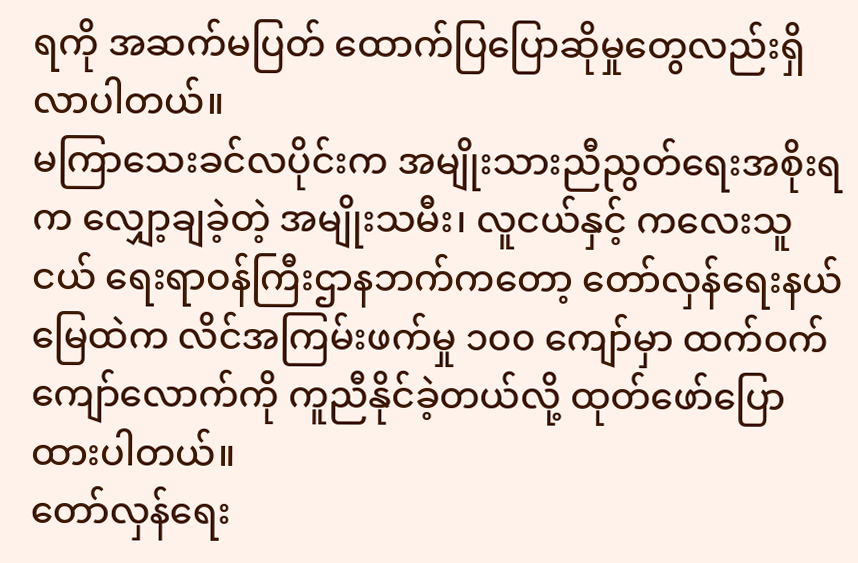ရကို အဆက်မပြတ် ထောက်ပြပြောဆိုမှုတွေလည်းရှိလာပါတယ်။
မကြာသေးခင်လပိုင်းက အမျိုးသားညီညွတ်ရေးအစိုးရက လျှော့ချခဲ့တဲ့ အမျိုးသမီး၊ လူငယ်နှင့် ကလေးသူငယ် ရေးရာဝန်ကြီးဌာနဘက်ကတော့ တော်လှန်ရေးနယ်မြေထဲက လိင်အကြမ်းဖက်မှု ၁၀၀ ကျော်မှာ ထက်ဝက် ကျော်လောက်ကို ကူညီနိုင်ခဲ့တယ်လို့ ထုတ်ဖော်ပြောထားပါတယ်။
တော်လှန်ရေး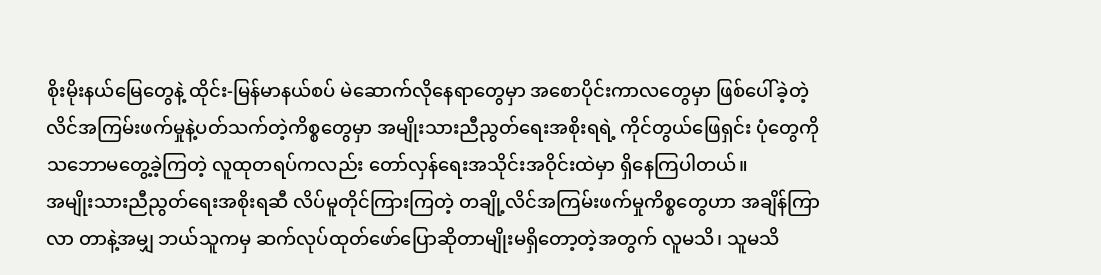စိုးမိုးနယ်မြေတွေနဲ့ ထိုင်း-မြန်မာနယ်စပ် မဲဆောက်လိုနေရာတွေမှာ အစောပိုင်းကာလတွေမှာ ဖြစ်ပေါ်ခဲ့တဲ့ လိင်အကြမ်းဖက်မှုနဲ့ပတ်သက်တဲ့ကိစ္စတွေမှာ အမျိုးသားညီညွတ်ရေးအစိုးရရဲ့ ကိုင်တွယ်ဖြေရှင်း ပုံတွေကို သဘောမတွေ့ခဲ့ကြတဲ့ လူထုတရပ်ကလည်း တော်လှန်ရေးအသိုင်းအဝိုင်းထဲမှာ ရှိနေကြပါတယ်။
အမျိုးသားညီညွတ်ရေးအစိုးရဆီ လိပ်မူတိုင်ကြားကြတဲ့ တချို့လိင်အကြမ်းဖက်မှုကိစ္စတွေဟာ အချိန်ကြာလာ တာနဲ့အမျှ ဘယ်သူကမှ ဆက်လုပ်ထုတ်ဖော်ပြောဆိုတာမျိုးမရှိတော့တဲ့အတွက် လူမသိ၊ သူမသိ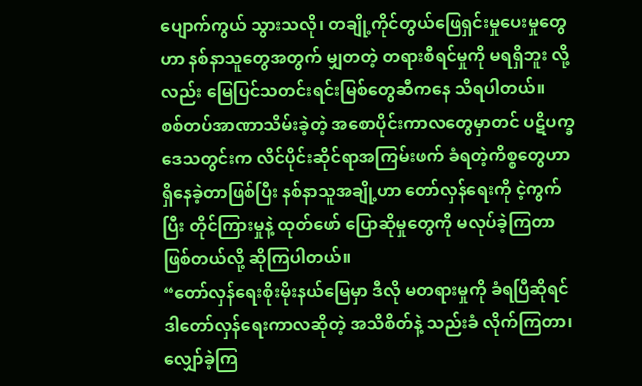ပျောက်ကွယ် သွားသလို၊ တချို့ကိုင်တွယ်ဖြေရှင်းမှုပေးမှုတွေဟာ နစ်နာသူတွေအတွက် မျှတတဲ့ တရားစီရင်မှုကို မရရှိဘူး လို့လည်း မြေပြင်သတင်းရင်းမြစ်တွေဆီကနေ သိရပါတယ်။
စစ်တပ်အာဏာသိမ်းခဲ့တဲ့ အစောပိုင်းကာလတွေမှာတင် ပဋိပက္ခဒေသတွင်းက လိင်ပိုင်းဆိုင်ရာအကြမ်းဖက် ခံရတဲ့ကိစ္စတွေဟာရှိနေခဲ့တာဖြစ်ပြီး နစ်နာသူအချို့ဟာ တော်လှန်ရေးကို ငဲ့ကွက်ပြီး တိုင်ကြားမှုနဲ့ ထုတ်ဖော် ပြောဆိုမှုတွေကို မလုပ်ခဲ့ကြတာဖြစ်တယ်လို့ ဆိုကြပါတယ်။
“တော်လှန်ရေးစိုးမိုးနယ်မြေမှာ ဒီလို မတရားမှုကို ခံရပြီဆိုရင် ဒါတော်လှန်ရေးကာလဆိုတဲ့ အသိစိတ်နဲ့ သည်းခံ လိုက်ကြတာ၊ လျှော်ခဲ့ကြ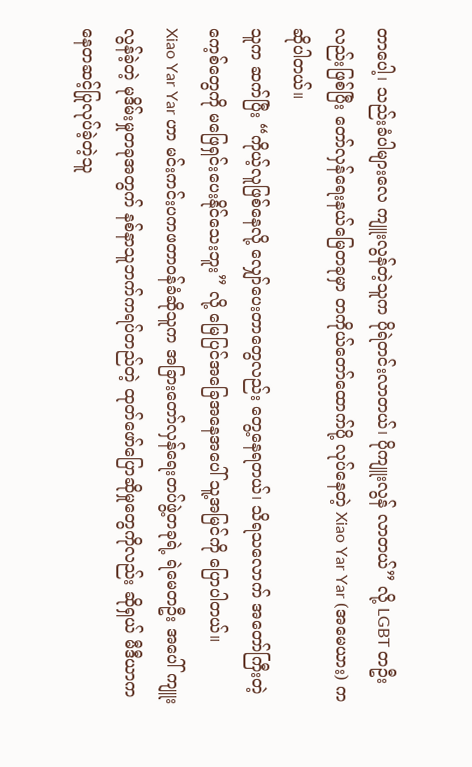တာပေါ့၊ သည်းခံပါများလေ ကျူးလွန်တဲ့သူက ပိုရဲတင်းလာတယ်၊ ပိုကျူးလွန် လာတယ်” လို့ LGBT တဦးလည်းဖြစ်ပြီး တော်လှန်ရေးနယ်မြေတခုမှာ တကိုယ်တော်ထောက်ပို့ လုပ်နေတဲ့ Xiao Yar Yar (အမေယား) က ဆိုပါတယ်။
သူက ဆက်ပြီး “ကိုယ့်လူဖြစ်နေလို့ လျှော်ပေးတာတွေလည်း တွေ့နေရတယ်၊ သိရသလောက် အတော်ကြီးတဲ့ ကေ့စ်တွေကို မဖြေရှင်းပေးနိုင်သေးဘူး” လို့ မြေပြင်အခြေအနေအပေါ် သူ့အမြင်ကို ပြောပါတယ်။
Xiao Yar Yar ဟာ မင်းကင်းပကဖတာဝန်ခံဆိုသူက အခြားတော်လှန်ရေးတပ်ဖွဲ့တခုရဲ့ ရဲမေတဦး အပေါ် ကျူးလွန်ခဲ့တဲ့ မုဒိမ်းမှုတခုအတွက် နစ်နာသူဘက်ကရပ်တည်တဲ့ ထုတ်ဖော်ပြောဆိုမှုတွေကိုလည်း ဆိုရှယ် မီဒီယာကနေတဆင့်ပြုလုပ်ခဲ့တဲ့သူ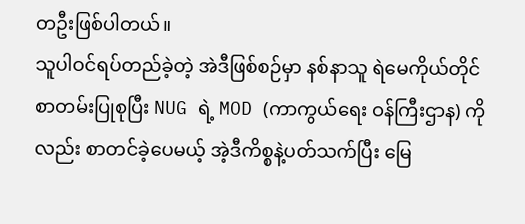တဦးဖြစ်ပါတယ်။
သူပါဝင်ရပ်တည်ခဲ့တဲ့ အဲဒီဖြစ်စဉ်မှာ နစ်နာသူ ရဲမေကိုယ်တိုင် စာတမ်းပြုစုပြီး NUG ရဲ့ MOD (ကာကွယ်ရေး ဝန်ကြီးဌာန) ကိုလည်း စာတင်ခဲ့ပေမယ့် အဲ့ဒီကိစ္စနဲ့ပတ်သက်ပြီး မြေ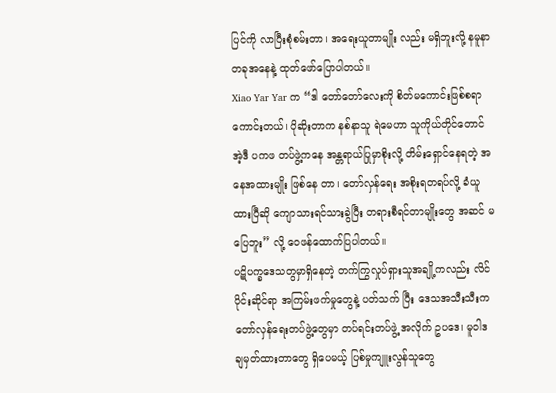ပြင်ကို လာပြီးစုံစမ်းတာ၊ အရေးယူတာမျိုး လည်း မရှိဘူးလို့ နမူနာတခုအနေနဲ့ ထုတ်ဖော်ပြောပါတယ်။
Xiao Yar Yar က “ဒါ တော်တော်လေးကို စိတ်မကောင်းဖြစ်စရာကောင်းတယ်၊ ပိုဆိုးတာက နစ်နာသူ ရဲမေဟာ သူကိုယ်တိုင်တောင် အဲ့ဒီ ပကဖ တပ်ဖွဲ့ကနေ အန္တရာယ်ပြုမှာစိုးလို့ တိမ်းရှောင်နေရတဲ့ အနေအထားမျိုး ဖြစ်နေ တာ၊ တော်လှန်ရေး အစိုးရတရပ်လို့ ခံယူထားပြီဆို ကျောသားရင်သားခွဲပြီး တရားစီရင်တာမျိုးတွေ အဆင် မပြေဘူး” လို့ ဝေဖန်ထောက်ပြပါတယ်။
ပဋိပက္ခဒေသတွမှာရှိနေတဲ့ တက်ကြွလှုပ်ရှားသူအချို့ကလည်း လိင်ပိုင်းဆိုင်ရာ အကြမ်းဖက်မှုတွေနဲ့ ပတ်သက် ပြီး ဒေသအသီးသီးက တော်လှန်ရေးတပ်ဖွဲ့တွေမှာ တပ်ရင်းတပ်ဖွဲ့ အလိုက် ဥပဒေ၊ မူဝါဒ ချမှတ်ထားတာတွေ ရှိပေမယ့် ပြစ်မှုကျူးလွန်သူတွေ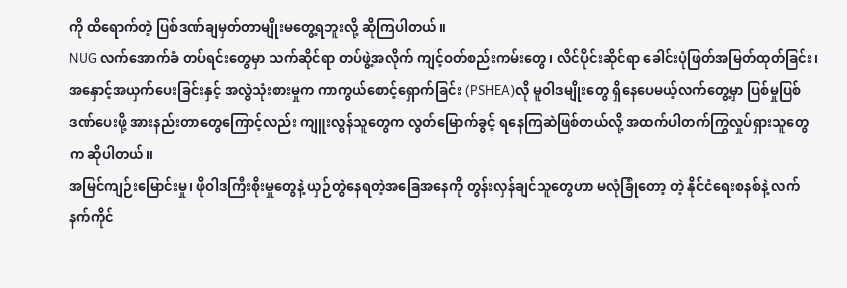ကို ထိရောက်တဲ့ ပြစ်ဒဏ်ချမှတ်တာမျိုးမတွေ့ရဘူးလို့ ဆိုကြပါတယ်။
NUG လက်အောက်ခံ တပ်ရင်းတွေမှာ သက်ဆိုင်ရာ တပ်ဖွဲ့အလိုက် ကျင့်ဝတ်စည်းကမ်းတွေ၊ လိင်ပိုင်းဆိုင်ရာ ခေါင်းပုံဖြတ်အမြတ်ထုတ်ခြင်း၊ အနှောင့်အယှက်ပေးခြင်းနှင့် အလွဲသုံးစားမှုက ကာကွယ်စောင့်ရှောက်ခြင်း (PSHEA)လို မူဝါဒမျိုးတွေ ရှိနေပေမယ့်လက်တွေ့မှာ ပြစ်မှုပြစ်ဒဏ်ပေးဖို့ အားနည်းတာတွေကြောင့်လည်း ကျူးလွန်သူတွေက လွတ်မြောက်ခွင့် ရနေကြဆဲဖြစ်တယ်လို့ အထက်ပါတက်ကြွလှုပ်ရှားသူတွေက ဆိုပါတယ်။
အမြင်ကျဉ်းမြောင်းမှု၊ ဖိုဝါဒကြီးစိုးမှုတွေနဲ့ ယှဉ်တွဲနေရတဲ့အခြေအနေကို တွန်းလှန်ချင်သူတွေဟာ မလုံခြုံတော့ တဲ့ နိုင်ငံရေးစနစ်နဲ့ လက်နက်ကိုင်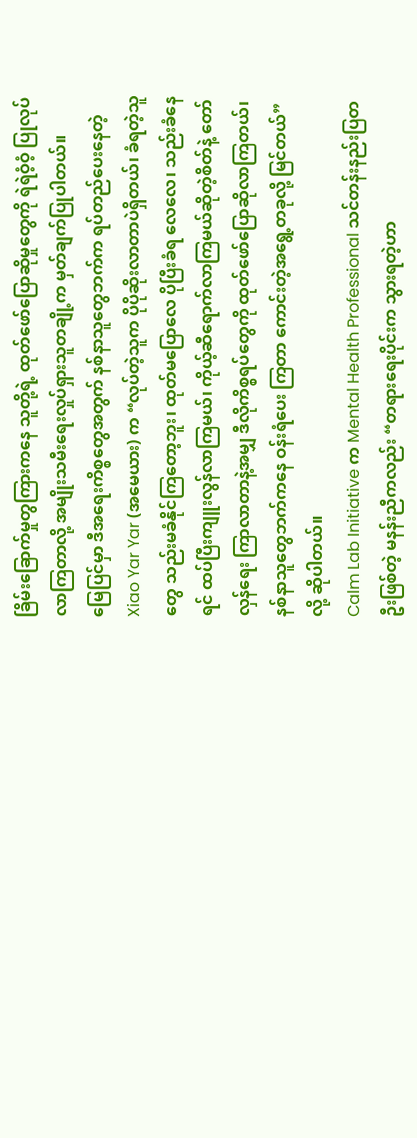ခြိမ်းခြောက်မှုတွကြားကနေ သူတို့ရဲ့ ထုတ်ဖော်ပြောဆိုမှုတွေကို ရဲရဲဝံ့ဝံ့ ပြုလုပ်လာကြတာလို့ အမျိုးသမီးရေးလှုပ်ရှားသူတချို့က မှတ်ချက်ပြုပါတယ်။
မြေပြင်မှာ ဒီအရေးကိစ္စတွေအတွက် နစ်နာသူတွေဘက်က ရပ်တည်ပေးနေတဲ့ Xiao Yar Yar (အမေယား) က “လုပ်တဲ့သူက ပိုပိုဆိုးလာတာပဲရှိတယ်၊ ခံရတဲ့သူတွေ သည်းမခံနိုင်ကြတော့ဘူး၊ ထုတ်မပြောလေ ပိုပြီးခံရ လေလေ၊ သည်းခံနေရင် ထပ်ပြီးကျူးလွန်လာကြမယ်၊ ကိုယ့်ဆီရောက်လာကြမယ်ဆိုတဲ့စိတ်နဲ့ တော်လှန်ရေး ကြာလာတာနဲ့အမျှ ဒီလိုကိစ္စရပ်တွေကို ထုတ်ဖော်ပြောဆိုလာကြတယ်၊ နစ်နာသူတွေဘက်ကနေ ဝန်းရံပေး ကြတာ ကောင်းတဲ့အရွေ့တခုလို့ မြင်တယ်” လို့ ဆိုပါတယ်။
Calm Lab Initiative က Mental Health Professional သင်တန်းနည်းပြတဦးဖြစ်တဲ့ မနန်းညီကလည်း “တရားရေးပိုင်းက သွားရတဲ့ဟာ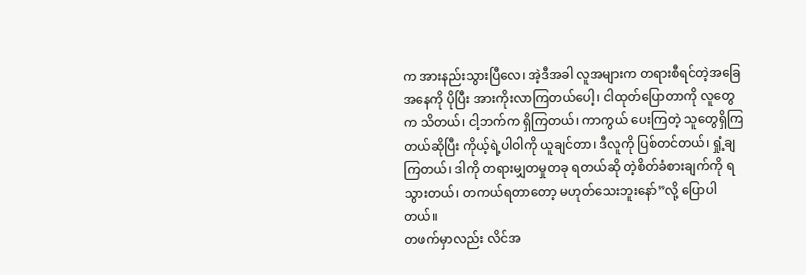က အားနည်းသွားပြီလေ၊ အဲ့ဒီအခါ လူအများက တရားစီရင်တဲ့အခြေအနေကို ပိုပြီး အားကိုးလာကြတယ်ပေါ့၊ ငါထုတ်ပြောတာကို လူတွေက သိတယ်၊ ငါ့ဘက်က ရှိကြတယ်၊ ကာကွယ် ပေးကြတဲ့ သူတွေရှိကြတယ်ဆိုပြီး ကိုယ့်ရဲ့ပါဝါကို ယူချင်တာ၊ ဒီလူကို ပြစ်တင်တယ်၊ ရှုံ့ချကြတယ်၊ ဒါကို တရားမျှတမှုတခု ရတယ်ဆို တဲ့စိတ်ခံစားချက်ကို ရသွားတယ်၊ တကယ်ရတာတော့ မဟုတ်သေးဘူးနော်”လို့ ပြောပါတယ်။
တဖက်မှာလည်း လိင်အ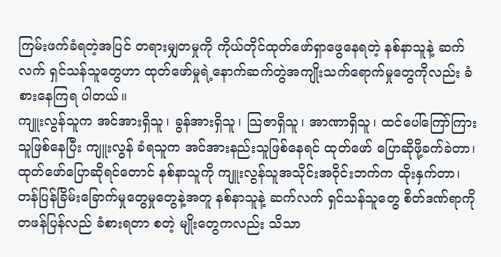ကြမ်းဖက်ခံရတဲ့အပြင် တရားမျှတမှုကို ကိုယ်တိုင်ထုတ်ဖော်ရှာဖွေနေရတဲ့ နစ်နာသူနဲ့ ဆက်လက် ရှင်သန်သူတွေဟာ ထုတ်ဖော်မှုရဲ့နောက်ဆက်တွဲအကျိုးသက်ရောက်မှုတွေကိုလည်း ခံစားနေကြရ ပါတယ်။
ကျူးလွန်သူက အင်အားရှိသူ၊ ခွန်အားရှိသူ၊ သြဇာရှိသူ၊ အာဏာရှိသူ၊ ထင်ပေါ်ကြော်ကြားသူဖြစ်နေပြီး ကျူးလွန် ခံရသူက အင်အားနည်းသူဖြစ်နေရင် ထုတ်ဖော် ပြောဆိုဖို့ခက်ခဲတာ၊ ထုတ်ဖော်ပြောဆိုရင်တောင် နစ်နာသူကို ကျူးလွန်သူအသိုင်းအဝိုင်းဘက်က ထိုးနှက်တာ၊ တန်ပြန်ခြိမ်းခြောက်မှုတွေမှုတွေနဲ့အတူ နစ်နာသူနဲ့ ဆက်လက် ရှင်သန်သူတွေ စိတ်ဒဏ်ရာကို တဖန်ပြန်လည် ခံစားရတာ စတဲ့ မျိုးတွေကလည်း သိသာ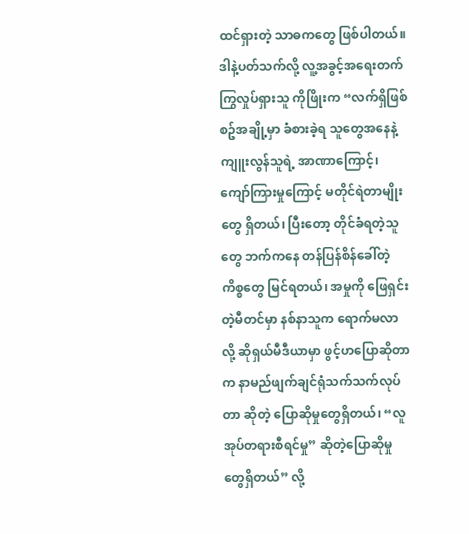ထင်ရှားတဲ့ သာဓကတွေ ဖြစ်ပါတယ်။
ဒါနဲ့ပတ်သက်လို့ လူ့အခွင့်အရေးတက်ကြွလှုပ်ရှားသူ ကိုဖြိုးက “လက်ရှိဖြစ်စဥ်အချို့မှာ ခံစားခဲ့ရ သူတွေအနေနဲ့ ကျူးလွန်သူရဲ့ အာဏာကြောင့်၊ ကျော်ကြားမှုကြောင့် မတိုင်ရဲတာမျိုးတွေ ရှိတယ်၊ ပြီးတော့ တိုင်ခံရတဲ့သူတွေ ဘက်ကနေ တန်ပြန်စိန်ခေါ်တဲ့ကိစ္စတွေ မြင်ရတယ်၊ အမှုကို ဖြေရှင်းတဲ့မီတင်မှာ နစ်နာသူက ရောက်မလာလို့ ဆိုရှယ်မီဒီယာမှာ ဖွင့်ဟပြောဆိုတာက နာမည်ဖျက်ချင်ရုံသက်သက်လုပ်တာ ဆိုတဲ့ ပြောဆိုမှုတွေရှိတယ်၊ “လူအုပ်တရားစီရင်မှု” ဆိုတဲ့ပြောဆိုမှုတွေရှိတယ်” လို့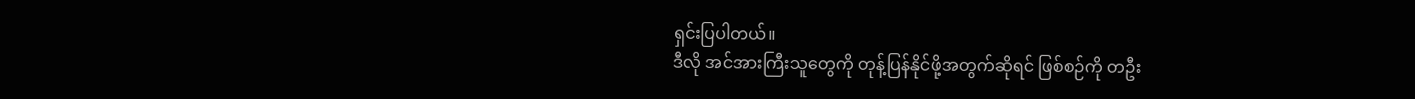ရှင်းပြပါတယ်။
ဒီလို အင်အားကြီးသူတွေကို တုန့်ပြန်နိုင်ဖို့အတွက်ဆိုရင် ဖြစ်စဉ်ကို တဦး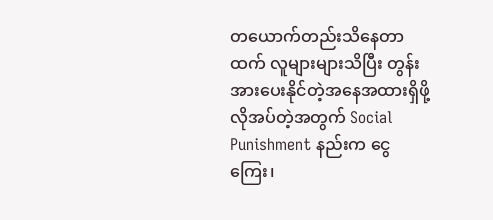တယောက်တည်းသိနေတာထက် လူများများသိပြီး တွန်းအားပေးနိုင်တဲ့အနေအထားရှိဖို့လိုအပ်တဲ့အတွက် Social Punishment နည်းက ငွေကြေး၊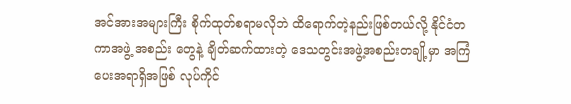အင်အားအများကြီး စိုက်ထုတ်စရာမလိုဘဲ ထိရောက်တဲ့နည်းဖြစ်တယ်လို့ နိုင်ငံတကာအဖွဲ့ အစည်း တွေနဲ့ ချိတ်ဆက်ထားတဲ့ ဒေသတွင်းအဖွဲ့အစည်းတချို့မှာ အကြံပေးအရာရှိအဖြစ် လုပ်ကိုင်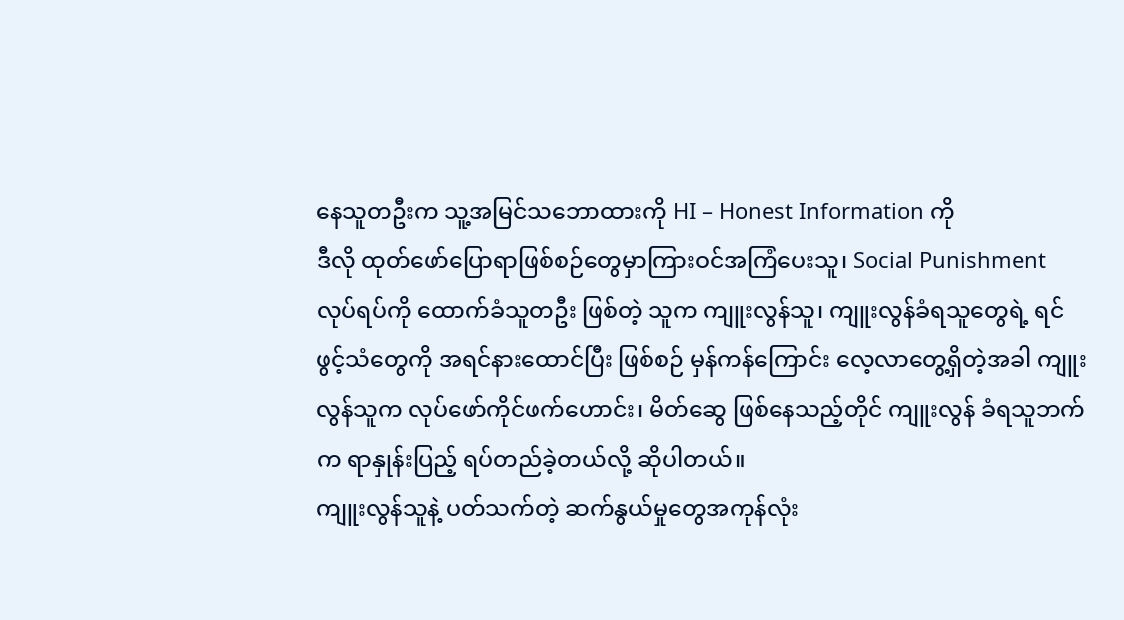နေသူတဦးက သူ့အမြင်သဘောထားကို HI – Honest Information ကို
ဒီလို ထုတ်ဖော်ပြောရာဖြစ်စဉ်တွေမှာကြားဝင်အကြံပေးသူ၊ Social Punishment လုပ်ရပ်ကို ထောက်ခံသူတဦး ဖြစ်တဲ့ သူက ကျူးလွန်သူ၊ ကျူးလွန်ခံရသူတွေရဲ့ ရင်ဖွင့်သံတွေကို အရင်နားထောင်ပြီး ဖြစ်စဉ် မှန်ကန်ကြောင်း လေ့လာတွေ့ရှိတဲ့အခါ ကျူးလွန်သူက လုပ်ဖော်ကိုင်ဖက်ဟောင်း၊ မိတ်ဆွေ ဖြစ်နေသည့်တိုင် ကျူးလွန် ခံရသူဘက်က ရာနှုန်းပြည့် ရပ်တည်ခဲ့တယ်လို့ ဆိုပါတယ်။
ကျူးလွန်သူနဲ့ ပတ်သက်တဲ့ ဆက်နွယ်မှုတွေအကုန်လုံး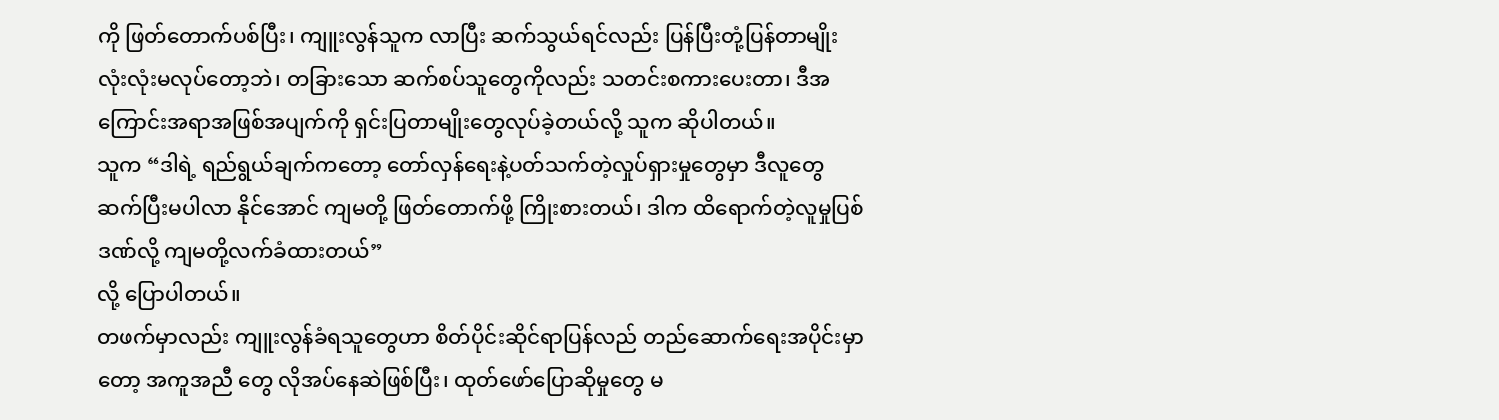ကို ဖြတ်တောက်ပစ်ပြီး၊ ကျူးလွန်သူက လာပြီး ဆက်သွယ်ရင်လည်း ပြန်ပြီးတုံ့ပြန်တာမျိုး လုံးလုံးမလုပ်တော့ဘဲ၊ တခြားသော ဆက်စပ်သူတွေကိုလည်း သတင်းစကားပေးတာ၊ ဒီအကြောင်းအရာအဖြစ်အပျက်ကို ရှင်းပြတာမျိုးတွေလုပ်ခဲ့တယ်လို့ သူက ဆိုပါတယ်။
သူက “ဒါရဲ့ ရည်ရွယ်ချက်ကတော့ တော်လှန်ရေးနဲ့ပတ်သက်တဲ့လှုပ်ရှားမှုတွေမှာ ဒီလူတွေ ဆက်ပြီးမပါလာ နိုင်အောင် ကျမတို့ ဖြတ်တောက်ဖို့ ကြိုးစားတယ်၊ ဒါက ထိရောက်တဲ့လူမှုပြစ်ဒဏ်လို့ ကျမတို့လက်ခံထားတယ်”
လို့ ပြောပါတယ်။
တဖက်မှာလည်း ကျူးလွန်ခံရသူတွေဟာ စိတ်ပိုင်းဆိုင်ရာပြန်လည် တည်ဆောက်ရေးအပိုင်းမှာတော့ အကူအညီ တွေ လိုအပ်နေဆဲဖြစ်ပြီး၊ ထုတ်ဖော်ပြောဆိုမှုတွေ မ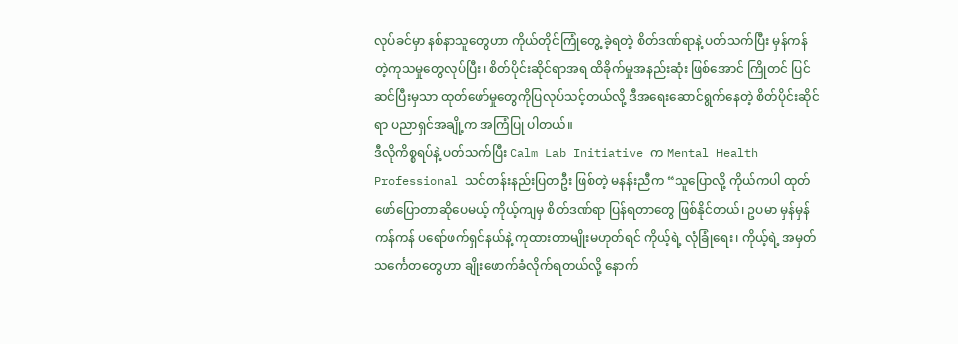လုပ်ခင်မှာ နစ်နာသူတွေဟာ ကိုယ်တိုင်ကြုံတွေ့ ခဲ့ရတဲ့ စိတ်ဒဏ်ရာနဲ့ ပတ်သက်ပြီး မှန်ကန်တဲ့ကုသမှုတွေလုပ်ပြီး၊ စိတ်ပိုင်းဆိုင်ရာအရ ထိခိုက်မှုအနည်းဆုံး ဖြစ်အောင် ကြိုတင် ပြင်ဆင်ပြီးမှသာ ထုတ်ဖော်မှုတွေကိုပြလုပ်သင့်တယ်လို့ ဒီအရေးဆောင်ရွက်နေတဲ့ စိတ်ပိုင်းဆိုင်ရာ ပညာရှင်အချို့က အကြံပြု ပါတယ်။
ဒီလိုကိစ္စရပ်နဲ့ ပတ်သက်ပြီး Calm Lab Initiative က Mental Health Professional သင်တန်းနည်းပြတဦး ဖြစ်တဲ့ မနန်းညီက “သူပြောလို့ ကိုယ်ကပါ ထုတ်ဖော်ပြောတာဆိုပေမယ့် ကိုယ့်ကျမှ စိတ်ဒဏ်ရာ ပြန်ရတာတွေ ဖြစ်နိုင်တယ်၊ ဥပမာ မှန်မှန်ကန်ကန် ပရော်ဖက်ရှင်နယ်နဲ့ ကုထားတာမျိုးမဟုတ်ရင် ကိုယ့်ရဲ့ လုံခြုံရေး၊ ကိုယ့်ရဲ့ အမှတ်သင်္ကေတတွေဟာ ချိုးဖောက်ခံလိုက်ရတယ်လို့ နောက်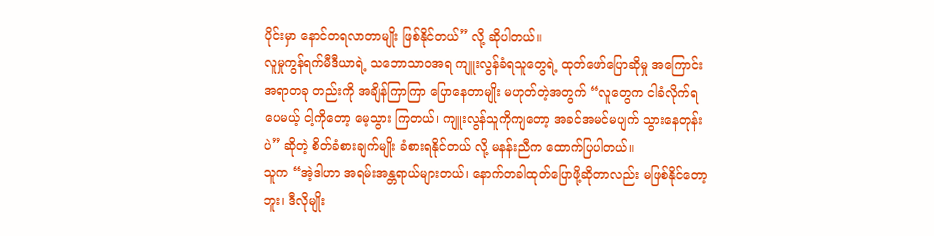ပိုင်းမှာ နောင်တရလာတာမျိုး ဖြစ်နိုင်တယ်” လို့ ဆိုပါတယ်။
လူမှုကွန်ရက်မီဒီယာရဲ့ သဘောသာဝအရ ကျူးလွန်ခံရသူတွေရဲ့ ထုတ်ဖော်ပြောဆိုမှု အကြောင်းအရာတခု တည်းကို အချိန်ကြာကြာ ပြောနေတာမျိုး မဟုတ်တဲ့အတွက် “လူတွေက ငါခံလိုက်ရပေမယ့် ငါ့ကိုတော့ မေ့သွား ကြတယ်၊ ကျူးလွန်သူကိုကျတော့ အခင်အမင်မပျက် သွားနေတုန်းပဲ” ဆိုတဲ့ စိတ်ခံစားချက်မျိုး ခံစားရနိုင်တယ် လို့ မနန်းညီက ထောက်ပြပါတယ်။
သူက “အဲ့ဒါဟာ အရမ်းအန္တရာယ်များတယ်၊ နောက်တခါထုတ်ပြောဖို့ဆိုတာလည်း မဖြစ်နိုင်တော့ဘူး၊ ဒီလိုမျိုး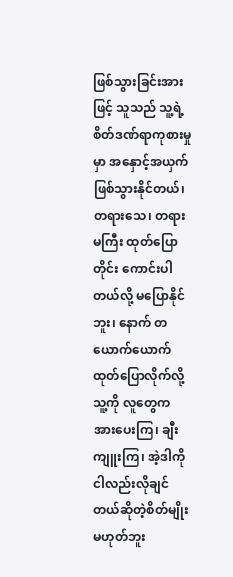ဖြစ်သွားခြင်းအားဖြင့် သူသည် သူ့ရဲ့ စိတ်ဒဏ်ရာကုစားမှုမှာ အနှောင့်အယှက် ဖြစ်သွားနိုင်တယ်၊ တရားသေ၊ တရားမကြီး ထုတ်ပြောတိုင်း ကောင်းပါတယ်လို့ မပြောနိုင်ဘူး၊ နောက် တယောက်ယောက် ထုတ်ပြောလိုက်လို့ သူ့ကို လူတွေက အားပေးကြ၊ ချီးကျူးကြ၊ အဲ့ဒါကို ငါလည်းလိုချင်တယ်ဆိုတဲ့စိတ်မျိုး မဟုတ်ဘူး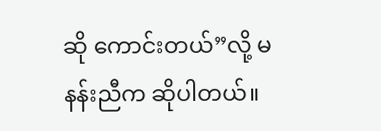ဆို ကောင်းတယ်”လို့ မနန်းညီက ဆိုပါတယ်။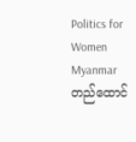Politics for Women Myanmar တည်ထောင်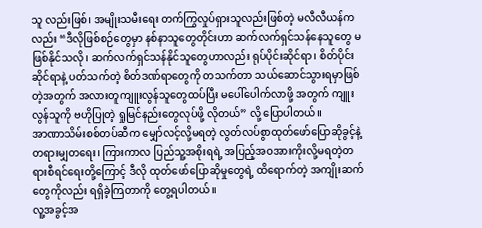သူ လည်းဖြစ်၊ အမျိုးသမီးရေး တက်ကြွလှုပ်ရှားသူလည်းဖြစ်တဲ့ မလီလီယန်ကလည်း “ဒီလိုဖြစ်စဉ်တွေမှာ နစ်နာသူတွေတိုင်းဟာ ဆက်လက်ရှင်သန်နေသူတွေ မဖြစ်နိုင်သလို၊ ဆက်လက်ရှင်သန်နိုင်သူတွေဟာလည်း ရုပ်ပိုင်းဆိုင်ရာ၊ စိတ်ပိုင်းဆိုင်ရာနဲ့ ပတ်သက်တဲ့ စိတ်ဒဏ်ရာတွေကို တသက်တာ သယ်ဆောင်သွားရမှာဖြစ်တဲ့အတွက် အလားတူကျူးလွန်သူတွေထပ်ပြီး မပေါ်ပေါက်လာဖို့ အတွက် ကျူးလွန်သူကို ဗဟိုပြုတဲ့ ရှုမြင်နည်းတွေလုပ်ဖို့ လိုတယ်” လို့ ပြောပါတယ်။
အာဏာသိမ်းစစ်တပ်ဆီက မျှော်လင့်လို့မရတဲ့ လွတ်လပ်စွာထုတ်ဖော်ပြောဆိုခွင့်နဲ့ တရားမျှတရေး၊ ကြားကာလ ပြည်သူ့အစိုးရရဲ့ အပြည့်အဝအားကိုးလို့မရတဲ့တရားစီရင်ရေးတို့ကြောင့် ဒီလို ထုတ်ဖော်ပြောဆိုမှုတွေရဲ့ ထိရောက်တဲ့ အကျိုးဆက်တွေကိုလည်း ရရှိခဲ့ကြတာကို တွေ့ရပါတယ်။
လူ့အခွင့်အ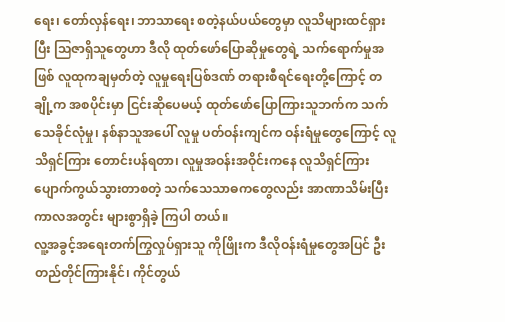ရေး၊ တော်လှန်ရေး၊ ဘာသာရေး စတဲ့နယ်ပယ်တွေမှာ လူသိများထင်ရှားပြီး သြဇာရှိသူတွေဟာ ဒီလို ထုတ်ဖော်ပြောဆိုမှုတွေရဲ့ သက်ရောက်မှုအဖြစ် လူထုကချမှတ်တဲ့ လူမှုရေးပြစ်ဒဏ် တရားစီရင်ရေးတို့ကြောင့် တချို့က အစပိုင်းမှာ ငြင်းဆိုပေမယ့် ထုတ်ဖော်ပြောကြားသူဘက်က သက်သေခိုင်လုံမှု၊ နစ်နာသူအပေါ် လူမှု ပတ်ဝန်းကျင်က ဝန်းရံမှုတွေကြောင့် လူသိရှင်ကြား တောင်းပန်ရတာ၊ လူမှုအဝန်းအဝိုင်းကနေ လူသိရှင်ကြား ပျောက်ကွယ်သွားတာစတဲ့ သက်သေသာဓကတွေလည်း အာဏာသိမ်းပြီး ကာလအတွင်း များစွာရှိခဲ့ ကြပါ တယ်။
လူ့အခွင့်အရေးတက်ကြွလှုပ်ရှားသူ ကိုဖြိုးက ဒီလိုဝန်းရံမှုတွေအပြင် ဦးတည်တိုင်ကြားနိုင်၊ ကိုင်တွယ်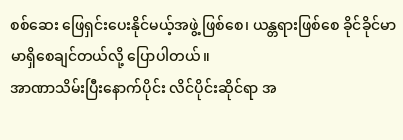စစ်ဆေး ဖြေရှင်းပေးနိုင်မယ့်အဖွဲ့ ဖြစ်စေ၊ ယန္တရားဖြစ်စေ ခိုင်ခိုင်မာမာရှိစေချင်တယ်လို့ ပြောပါတယ်။
အာဏာသိမ်းပြီးနောက်ပိုင်း လိင်ပိုင်းဆိုင်ရာ အ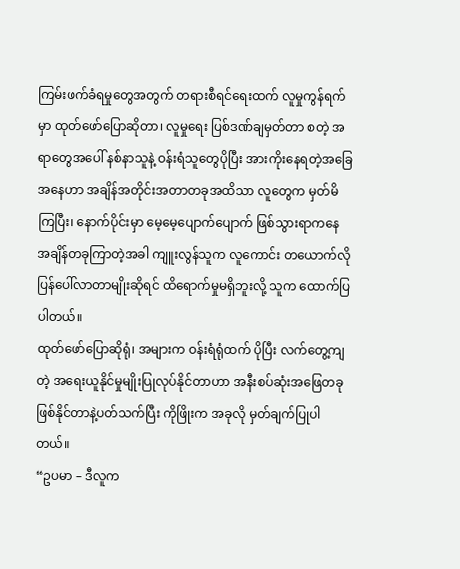ကြမ်းဖက်ခံရမှုတွေအတွက် တရားစီရင်ရေးထက် လူမှုကွန်ရက် မှာ ထုတ်ဖော်ပြောဆိုတာ၊ လူမှုရေး ပြစ်ဒဏ်ချမှတ်တာ စတဲ့ အရာတွေအပေါ် နစ်နာသူနဲ့ ဝန်းရံသူတွေပိုပြီး အားကိုးနေရတဲ့အခြေအနေဟာ အချိန်အတိုင်းအတာတခုအထိသာ လူတွေက မှတ်မိကြပြီး၊ နောက်ပိုင်းမှာ မေ့မေ့ပျောက်ပျောက် ဖြစ်သွားရာကနေ အချိန်တခုကြာတဲ့အခါ ကျူးလွန်သူက လူကောင်း တယောက်လို ပြန်ပေါ်လာတာမျိုးဆိုရင် ထိရောက်မှုမရှိဘူးလို့ သူက ထောက်ပြပါတယ်။
ထုတ်ဖော်ပြောဆိုရုံ၊ အများက ဝန်းရံရုံထက် ပိုပြီး လက်တွေ့ကျတဲ့ အရေးယူနိုင်မှုမျိုးပြုလုပ်နိုင်တာဟာ အနီးစပ်ဆုံးအဖြေတခုဖြစ်နိုင်တာနဲ့ပတ်သက်ပြီး ကိုဖြိုးက အခုလို မှတ်ချက်ပြုပါတယ်။
“ဥပမာ – ဒီလူက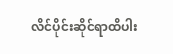လိင်ပိုင်းဆိုင်ရာထိပါး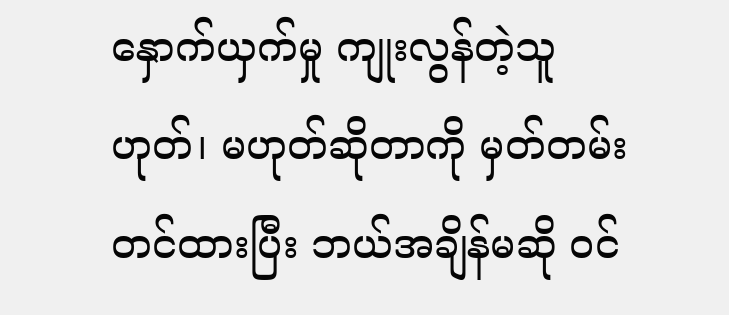နှောက်ယှက်မှု ကျုးလွန်တဲ့သူ ဟုတ်၊ မဟုတ်ဆိုတာကို မှတ်တမ်း တင်ထားပြီး ဘယ်အချိန်မဆို ဝင်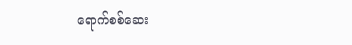ရောက်စစ်ဆေး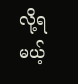လို့ရမယ့်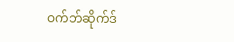ဝက်ဘ်ဆိုက်ဒ်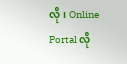လို၊ Online Portal လို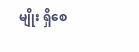မျိုး ရှိစေ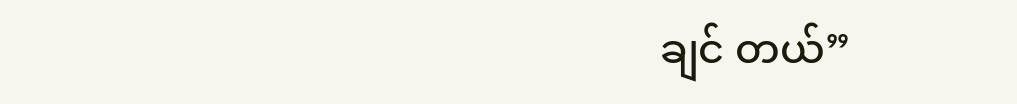ချင် တယ်”